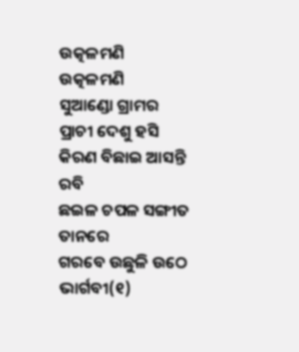ଉତ୍କଳମଣି
ଉତ୍କଳମଣି
ସୁଆଣ୍ଡୋ ଗ୍ରାମର ପ୍ରାଚୀ ଦେଶୁ ହସି
କିରଣ ବିଛାଇ ଆସନ୍ତି ରବି
ଛଇଳ ଚପଳ ସଙ୍ଗୀତ ତାନରେ
ଗରବେ ଉଛୁଳି ଉଠେ ଭାର୍ଗବୀ(୧)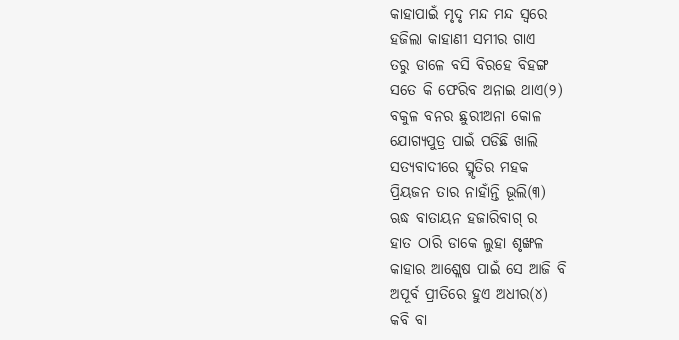କାହାପାଇଁ ମୃଦୃ ମନ୍ଦ ମନ୍ଦ ସ୍ବରେ
ହଜିଲା କାହାଣୀ ସମୀର ଗାଏ
ତରୁ ଡାଳେ ବସି ବିରହେ ବିହଙ୍ଗ
ସତେ କି ଫେରିବ ଅନାଇ ଥାଏ(୨)
ବକୁଳ ବନର ଛୁରୀଅନା କୋଳ
ଯୋଗ୍ୟପୁତ୍ର ପାଇଁ ପଡିଛି ଖାଲି
ସତ୍ୟବାଦୀରେ ସ୍ମୃତିର ମହକ
ପ୍ରିୟଜନ ତାର ନାହାଁନ୍ତି ଭୂଲି(୩)
ଋଦ୍ଧ ବାତାୟନ ହଜାରିବାଗ୍ ର
ହାତ ଠାରି ଡାକେ ଲୁହା ଶୃଙ୍ଖଳ
କାହାର ଆଶ୍ଲେଷ ପାଇଁ ସେ ଆଜି ବି
ଅପୂର୍ବ ପ୍ରୀତିରେ ହୁଏ ଅଧୀର(୪)
କବି ବା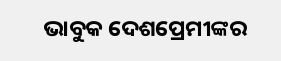ଭାବୁକ ଦେଶପ୍ରେମୀଙ୍କର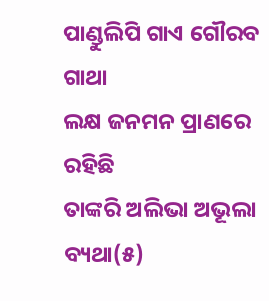ପାଣ୍ଡୁଲିପି ଗାଏ ଗୌରବ ଗାଥା
ଲକ୍ଷ ଜନମନ ପ୍ରାଣରେ ରହିଛି
ତାଙ୍କରି ଅଲିଭା ଅଭୂଲା ବ୍ୟଥା(୫)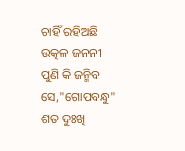ଚାହିଁ ରହିଅଛି ଉତ୍କଳ ଜନନୀ
ପୁଣି କି ଜନ୍ମିବ ସେ,"ଗୋପବନ୍ଧୁ"
ଶତ ଦୁଃଖି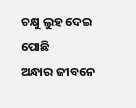ଚକ୍ଷୁ ଲୁହ ଦେଇ ପୋଛି
ଅନ୍ଧାର ଜୀବନେ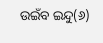ଉଇଁବ ଇନ୍ଦୁ(୬)